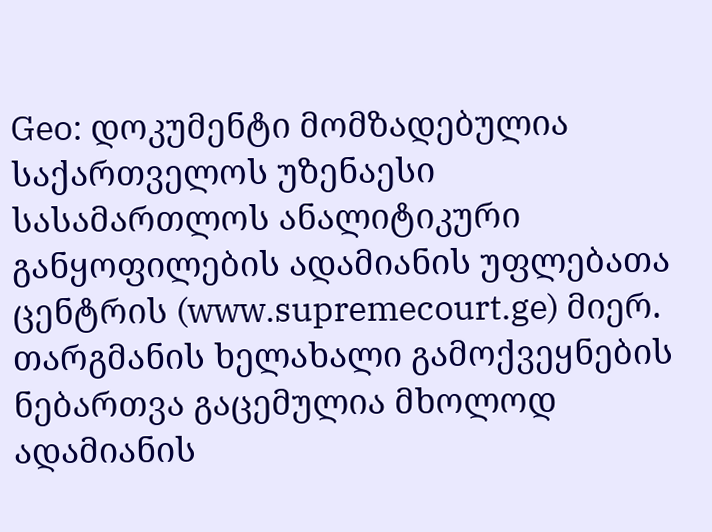Geo: დოკუმენტი მომზადებულია საქართველოს უზენაესი სასამართლოს ანალიტიკური განყოფილების ადამიანის უფლებათა ცენტრის (www.supremecourt.ge) მიერ. თარგმანის ხელახალი გამოქვეყნების ნებართვა გაცემულია მხოლოდ ადამიანის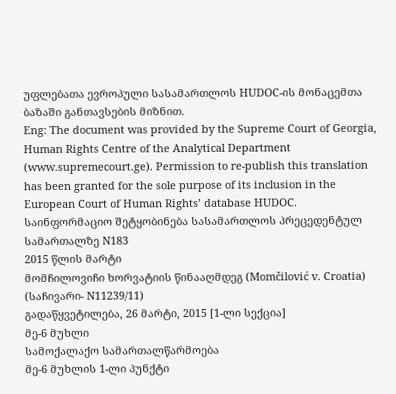უფლებათა ევროპული სასამართლოს HUDOC-ის მონაცემთა ბაზაში განთავსების მიზნით.
Eng: The document was provided by the Supreme Court of Georgia, Human Rights Centre of the Analytical Department (www.supremecourt.ge). Permission to re-publish this translation has been granted for the sole purpose of its inclusion in the European Court of Human Rights’ database HUDOC.
საინფორმაციო შეტყობინება სასამართლოს პრეცედენტულ სამართალზე N183
2015 წლის მარტი
მომჩილოვიჩი ხორვატიის წინააღმდეგ (Momčilović v. Croatia)
(საჩივარი- N11239/11)
გადაწყვეტილება, 26 მარტი, 2015 [1-ლი სექცია]
მე-6 მუხლი
სამოქალაქო სამართალწარმოება
მე-6 მუხლის 1-ლი პუნქტი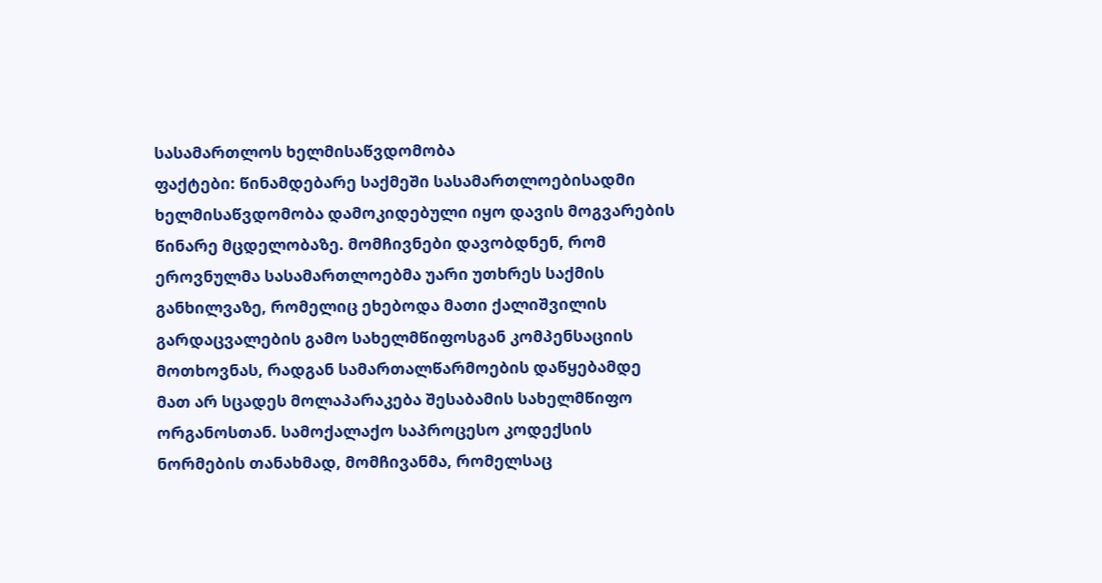სასამართლოს ხელმისაწვდომობა
ფაქტები: წინამდებარე საქმეში სასამართლოებისადმი ხელმისაწვდომობა დამოკიდებული იყო დავის მოგვარების წინარე მცდელობაზე. მომჩივნები დავობდნენ, რომ ეროვნულმა სასამართლოებმა უარი უთხრეს საქმის განხილვაზე, რომელიც ეხებოდა მათი ქალიშვილის გარდაცვალების გამო სახელმწიფოსგან კომპენსაციის მოთხოვნას, რადგან სამართალწარმოების დაწყებამდე მათ არ სცადეს მოლაპარაკება შესაბამის სახელმწიფო ორგანოსთან. სამოქალაქო საპროცესო კოდექსის ნორმების თანახმად, მომჩივანმა, რომელსაც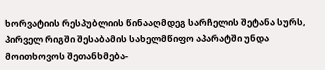ხორვატიის რესპუბლიის წინააღმდეგ სარჩელის შეტანა სურს, პირველ რიგში შესაბამის სახელმწიფო აპარატში უნდა მოითხოვოს შეთანხმება-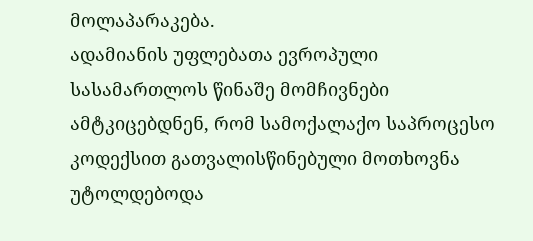მოლაპარაკება.
ადამიანის უფლებათა ევროპული სასამართლოს წინაშე მომჩივნები ამტკიცებდნენ, რომ სამოქალაქო საპროცესო კოდექსით გათვალისწინებული მოთხოვნა უტოლდებოდა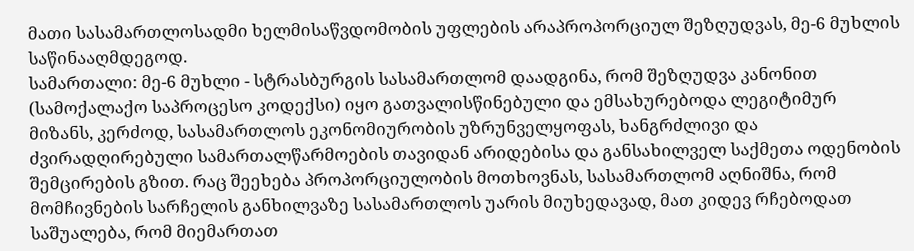მათი სასამართლოსადმი ხელმისაწვდომობის უფლების არაპროპორციულ შეზღუდვას, მე-6 მუხლის საწინააღმდეგოდ.
სამართალი: მე-6 მუხლი - სტრასბურგის სასამართლომ დაადგინა, რომ შეზღუდვა კანონით (სამოქალაქო საპროცესო კოდექსი) იყო გათვალისწინებული და ემსახურებოდა ლეგიტიმურ მიზანს, კერძოდ, სასამართლოს ეკონომიურობის უზრუნველყოფას, ხანგრძლივი და ძვირადღირებული სამართალწარმოების თავიდან არიდებისა და განსახილველ საქმეთა ოდენობის შემცირების გზით. რაც შეეხება პროპორციულობის მოთხოვნას, სასამართლომ აღნიშნა, რომ მომჩივნების სარჩელის განხილვაზე სასამართლოს უარის მიუხედავად, მათ კიდევ რჩებოდათ საშუალება, რომ მიემართათ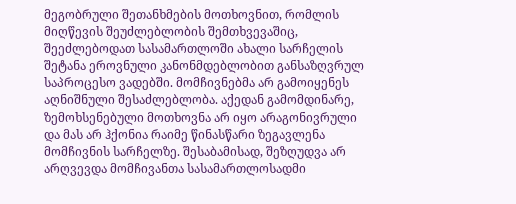მეგობრული შეთანხმების მოთხოვნით, რომლის მიღწევის შეუძლებლობის შემთხვევაშიც, შეეძლებოდათ სასამართლოში ახალი სარჩელის შეტანა ეროვნული კანონმდებლობით განსაზღვრულ საპროცესო ვადებში. მომჩივნებმა არ გამოიყენეს აღნიშნული შესაძლებლობა. აქედან გამომდინარე, ზემოხსენებული მოთხოვნა არ იყო არაგონივრული და მას არ ჰქონია რაიმე წინასწარი ზეგავლენა მომჩივნის სარჩელზე. შესაბამისად, შეზღუდვა არ არღვევდა მომჩივანთა სასამართლოსადმი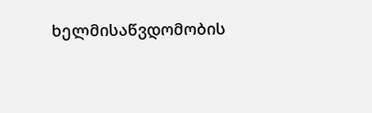ხელმისაწვდომობის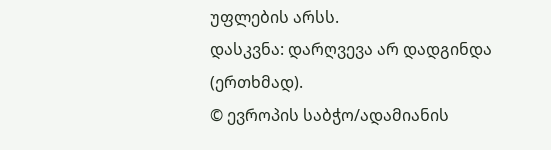უფლების არსს.
დასკვნა: დარღვევა არ დადგინდა (ერთხმად).
© ევროპის საბჭო/ადამიანის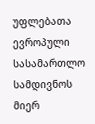უფლებათა ევროპული სასამართლო სამდივნოს მიერ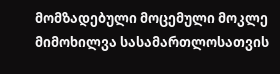მომზადებული მოცემული მოკლე მიმოხილვა სასამართლოსათვის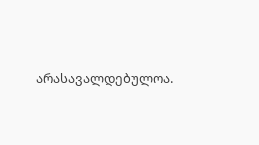არასავალდებულოა.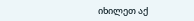იხილეთ აქ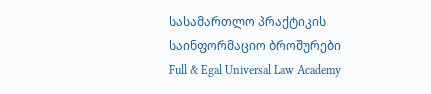სასამართლო პრაქტიკის საინფორმაციო ბროშურები
Full & Egal Universal Law Academy